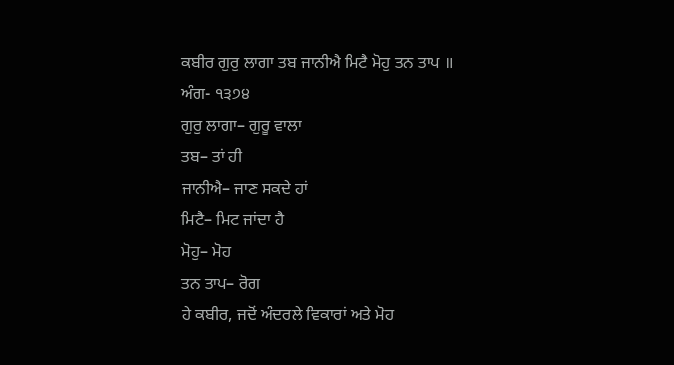ਕਬੀਰ ਗੁਰੁ ਲਾਗਾ ਤਬ ਜਾਨੀਐ ਮਿਟੈ ਮੋਹੁ ਤਨ ਤਾਪ ॥
ਅੰਗ- ੧੩੭੪
ਗੁਰੁ ਲਾਗਾ– ਗੁਰੂ ਵਾਲਾ
ਤਬ– ਤਾਂ ਹੀ
ਜਾਨੀਐ– ਜਾਣ ਸਕਦੇ ਹਾਂ
ਮਿਟੈ– ਮਿਟ ਜਾਂਦਾ ਹੈ
ਮੋਹੁ– ਮੋਹ
ਤਨ ਤਾਪ– ਰੋਗ
ਹੇ ਕਬੀਰ, ਜਦੋਂ ਅੰਦਰਲੇ ਵਿਕਾਰਾਂ ਅਤੇ ਮੋਹ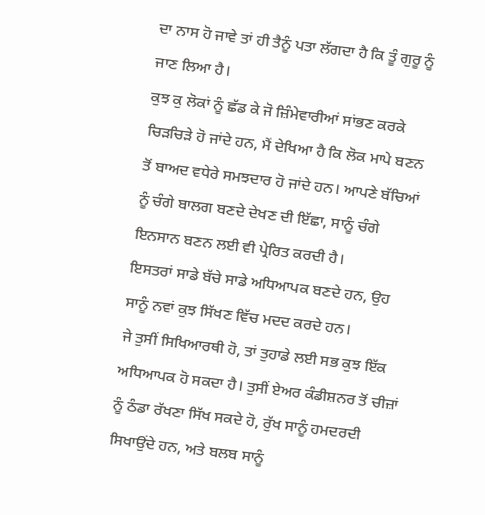ਦਾ ਨਾਸ ਹੋ ਜਾਵੇ ਤਾਂ ਹੀ ਤੈਨੂੰ ਪਤਾ ਲੱਗਦਾ ਹੈ ਕਿ ਤੂੰ ਗੁਰੂ ਨੂੰ ਜਾਣ ਲਿਆ ਹੈ।
ਕੁਝ ਕੁ ਲੋਕਾਂ ਨੂੰ ਛੱਡ ਕੇ ਜੋ ਜ਼ਿੰਮੇਵਾਰੀਆਂ ਸਾਂਭਣ ਕਰਕੇ ਚਿੜਚਿੜੇ ਹੋ ਜਾਂਦੇ ਹਨ, ਮੈਂ ਦੇਖਿਆ ਹੈ ਕਿ ਲੋਕ ਮਾਪੇ ਬਣਨ ਤੋਂ ਬਾਅਦ ਵਧੇਰੇ ਸਮਝਦਾਰ ਹੋ ਜਾਂਦੇ ਹਨ। ਆਪਣੇ ਬੱਚਿਆਂ ਨੂੰ ਚੰਗੇ ਬਾਲਗ ਬਣਦੇ ਦੇਖਣ ਦੀ ਇੱਛਾ, ਸਾਨੂੰ ਚੰਗੇ ਇਨਸਾਨ ਬਣਨ ਲਈ ਵੀ ਪ੍ਰੇਰਿਤ ਕਰਦੀ ਹੈ।
ਇਸਤਰਾਂ ਸਾਡੇ ਬੱਚੇ ਸਾਡੇ ਅਧਿਆਪਕ ਬਣਦੇ ਹਨ, ਉਹ ਸਾਨੂੰ ਨਵਾਂ ਕੁਝ ਸਿੱਖਣ ਵਿੱਚ ਮਦਦ ਕਰਦੇ ਹਨ।
ਜੇ ਤੁਸੀਂ ਸਿਖਿਆਰਥੀ ਹੋ, ਤਾਂ ਤੁਹਾਡੇ ਲਈ ਸਭ ਕੁਝ ਇੱਕ ਅਧਿਆਪਕ ਹੋ ਸਕਦਾ ਹੈ। ਤੁਸੀਂ ਏਅਰ ਕੰਡੀਸ਼ਨਰ ਤੋਂ ਚੀਜ਼ਾਂ ਨੂੰ ਠੰਡਾ ਰੱਖਣਾ ਸਿੱਖ ਸਕਦੇ ਹੋ, ਰੁੱਖ ਸਾਨੂੰ ਹਮਦਰਦੀ ਸਿਖਾਉਂਦੇ ਹਨ, ਅਤੇ ਬਲਬ ਸਾਨੂੰ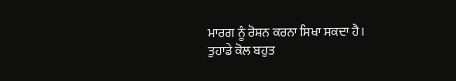ਮਾਰਗ ਨੂੰ ਰੋਸ਼ਨ ਕਰਨਾ ਸਿਖਾ ਸਕਦਾ ਹੈ।
ਤੁਹਾਡੇ ਕੋਲ ਬਹੁਤ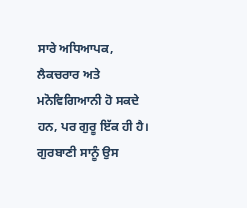ਸਾਰੇ ਅਧਿਆਪਕ, ਲੈਕਚਰਾਰ ਅਤੇ ਮਨੋਵਿਗਿਆਨੀ ਹੋ ਸਕਦੇ ਹਨ, ਪਰ ਗੁਰੂ ਇੱਕ ਹੀ ਹੈ।
ਗੁਰਬਾਣੀ ਸਾਨੂੰ ਉਸ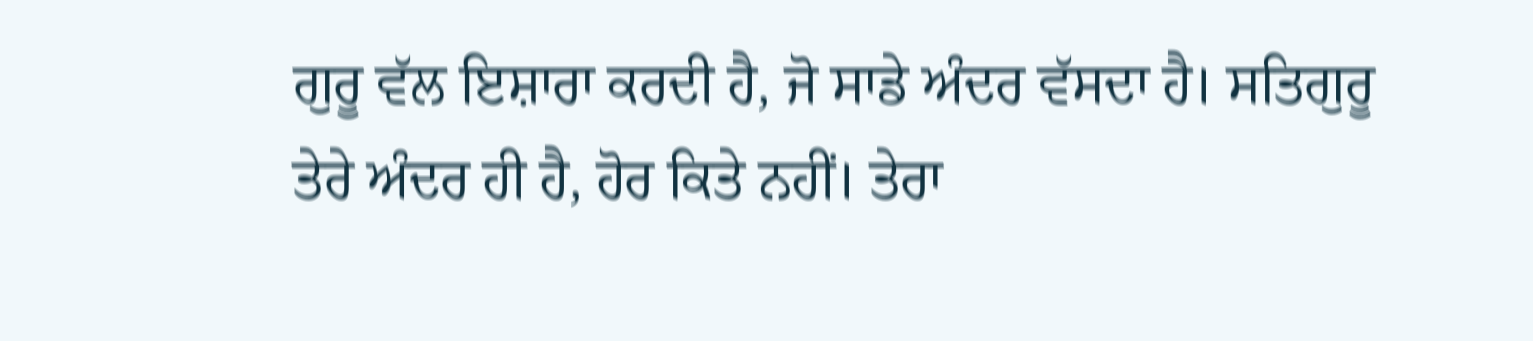ਗੁਰੂ ਵੱਲ ਇਸ਼ਾਰਾ ਕਰਦੀ ਹੈ, ਜੋ ਸਾਡੇ ਅੰਦਰ ਵੱਸਦਾ ਹੈ। ਸਤਿਗੁਰੂ ਤੇਰੇ ਅੰਦਰ ਹੀ ਹੈ, ਹੋਰ ਕਿਤੇ ਨਹੀਂ। ਤੇਰਾ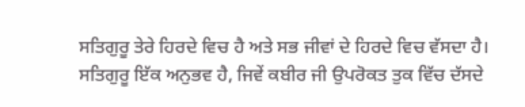ਸਤਿਗੁਰੂ ਤੇਰੇ ਹਿਰਦੇ ਵਿਚ ਹੈ ਅਤੇ ਸਭ ਜੀਵਾਂ ਦੇ ਹਿਰਦੇ ਵਿਚ ਵੱਸਦਾ ਹੈ।
ਸਤਿਗੁਰੂ ਇੱਕ ਅਨੁਭਵ ਹੈ, ਜਿਵੇਂ ਕਬੀਰ ਜੀ ਉਪਰੋਕਤ ਤੁਕ ਵਿੱਚ ਦੱਸਦੇ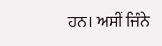ਹਨ। ਅਸੀਂ ਜਿੰਨੇ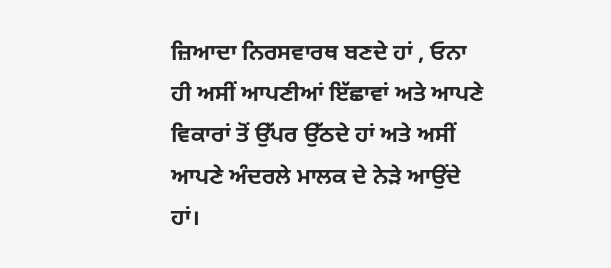ਜ਼ਿਆਦਾ ਨਿਰਸਵਾਰਥ ਬਣਦੇ ਹਾਂ , ਓਨਾ ਹੀ ਅਸੀਂ ਆਪਣੀਆਂ ਇੱਛਾਵਾਂ ਅਤੇ ਆਪਣੇ ਵਿਕਾਰਾਂ ਤੋਂ ਉੱਪਰ ਉੱਠਦੇ ਹਾਂ ਅਤੇ ਅਸੀਂ ਆਪਣੇ ਅੰਦਰਲੇ ਮਾਲਕ ਦੇ ਨੇੜੇ ਆਉਂਦੇ ਹਾਂ।